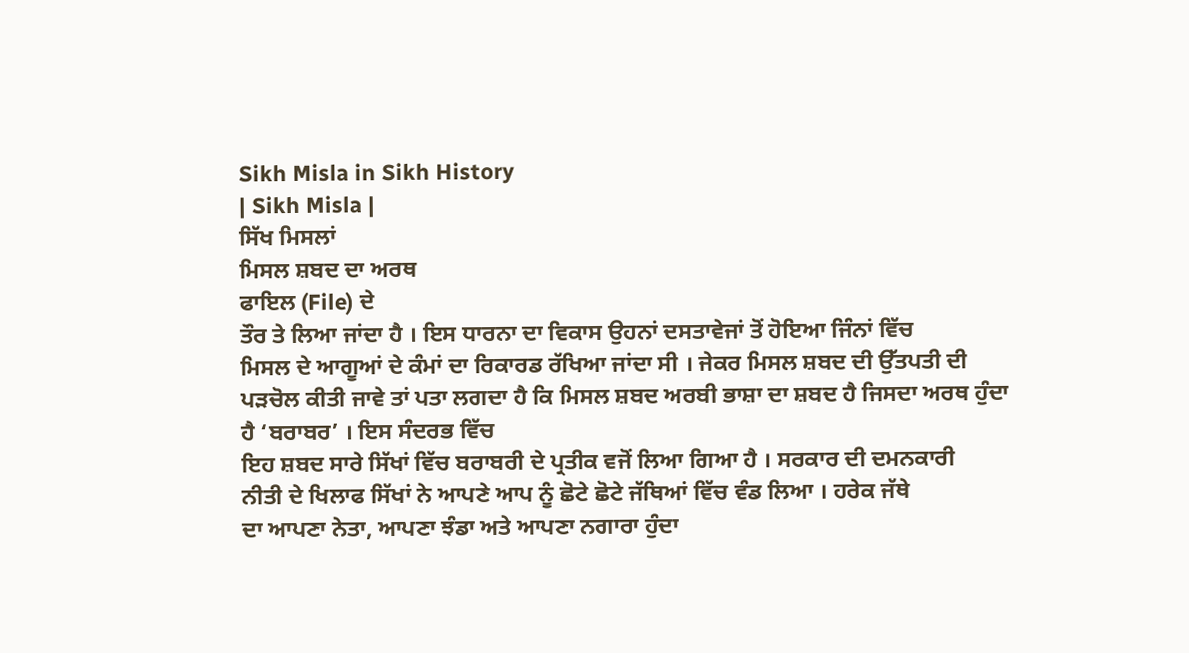Sikh Misla in Sikh History
| Sikh Misla |
ਸਿੱਖ ਮਿਸਲਾਂ
ਮਿਸਲ ਸ਼ਬਦ ਦਾ ਅਰਥ
ਫਾਇਲ (File) ਦੇ
ਤੌਰ ਤੇ ਲਿਆ ਜਾਂਦਾ ਹੈ । ਇਸ ਧਾਰਨਾ ਦਾ ਵਿਕਾਸ ਉਹਨਾਂ ਦਸਤਾਵੇਜਾਂ ਤੋਂ ਹੋਇਆ ਜਿੰਨਾਂ ਵਿੱਚ
ਮਿਸਲ ਦੇ ਆਗੂਆਂ ਦੇ ਕੰਮਾਂ ਦਾ ਰਿਕਾਰਡ ਰੱਖਿਆ ਜਾਂਦਾ ਸੀ । ਜੇਕਰ ਮਿਸਲ ਸ਼ਬਦ ਦੀ ਉੱਤਪਤੀ ਦੀ
ਪੜਚੋਲ ਕੀਤੀ ਜਾਵੇ ਤਾਂ ਪਤਾ ਲਗਦਾ ਹੈ ਕਿ ਮਿਸਲ ਸ਼ਬਦ ਅਰਬੀ ਭਾਸ਼ਾ ਦਾ ਸ਼ਬਦ ਹੈ ਜਿਸਦਾ ਅਰਥ ਹੁੰਦਾ
ਹੈ ‘ਬਰਾਬਰ’ । ਇਸ ਸੰਦਰਭ ਵਿੱਚ
ਇਹ ਸ਼ਬਦ ਸਾਰੇ ਸਿੱਖਾਂ ਵਿੱਚ ਬਰਾਬਰੀ ਦੇ ਪ੍ਰਤੀਕ ਵਜੋਂ ਲਿਆ ਗਿਆ ਹੈ । ਸਰਕਾਰ ਦੀ ਦਮਨਕਾਰੀ
ਨੀਤੀ ਦੇ ਖਿਲਾਫ ਸਿੱਖਾਂ ਨੇ ਆਪਣੇ ਆਪ ਨੂੰ ਛੋਟੇ ਛੋਟੇ ਜੱਥਿਆਂ ਵਿੱਚ ਵੰਡ ਲਿਆ । ਹਰੇਕ ਜੱਥੇ
ਦਾ ਆਪਣਾ ਨੇਤਾ, ਆਪਣਾ ਝੰਡਾ ਅਤੇ ਆਪਣਾ ਨਗਾਰਾ ਹੁੰਦਾ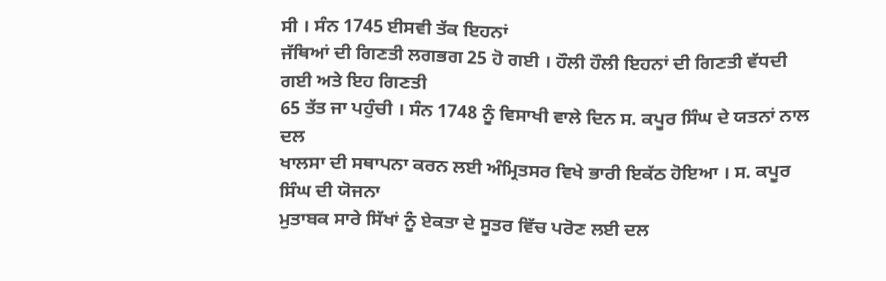ਸੀ । ਸੰਨ 1745 ਈਸਵੀ ਤੱਕ ਇਹਨਾਂ
ਜੱਥਿਆਂ ਦੀ ਗਿਣਤੀ ਲਗਭਗ 25 ਹੋ ਗਈ । ਹੌਲੀ ਹੌਲੀ ਇਹਨਾਂ ਦੀ ਗਿਣਤੀ ਵੱਧਦੀ ਗਈ ਅਤੇ ਇਹ ਗਿਣਤੀ
65 ਤੱਤ ਜਾ ਪਹੁੰਚੀ । ਸੰਨ 1748 ਨੂੰ ਵਿਸਾਖੀ ਵਾਲੇ ਦਿਨ ਸ. ਕਪੂਰ ਸਿੰਘ ਦੇ ਯਤਨਾਂ ਨਾਲ ਦਲ
ਖਾਲਸਾ ਦੀ ਸਥਾਪਨਾ ਕਰਨ ਲਈ ਅੰਮ੍ਰਿਤਸਰ ਵਿਖੇ ਭਾਰੀ ਇਕੱਠ ਹੋਇਆ । ਸ. ਕਪੂਰ ਸਿੰਘ ਦੀ ਯੋਜਨਾ
ਮੁਤਾਬਕ ਸਾਰੇ ਸਿੱਖਾਂ ਨੂੰ ਏਕਤਾ ਦੇ ਸੂਤਰ ਵਿੱਚ ਪਰੋਣ ਲਈ ਦਲ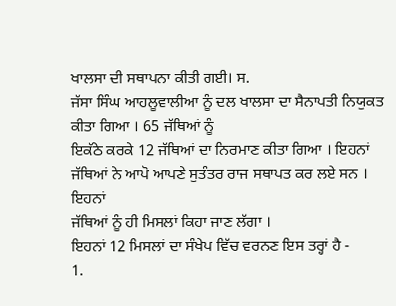ਖਾਲਸਾ ਦੀ ਸਥਾਪਨਾ ਕੀਤੀ ਗਈ। ਸ.
ਜੱਸਾ ਸਿੰਘ ਆਹਲੂਵਾਲੀਆ ਨੂੰ ਦਲ ਖਾਲਸਾ ਦਾ ਸੈਨਾਪਤੀ ਨਿਯੁਕਤ ਕੀਤਾ ਗਿਆ । 65 ਜੱਥਿਆਂ ਨੂੰ
ਇਕੱਠੇ ਕਰਕੇ 12 ਜੱਥਿਆਂ ਦਾ ਨਿਰਮਾਣ ਕੀਤਾ ਗਿਆ । ਇਹਨਾਂ ਜੱਥਿਆਂ ਨੇ ਆਪੋ ਆਪਣੇ ਸੁਤੰਤਰ ਰਾਜ ਸਥਾਪਤ ਕਰ ਲਏ ਸਨ । ਇਹਨਾਂ
ਜੱਥਿਆਂ ਨੂੰ ਹੀ ਮਿਸਲਾਂ ਕਿਹਾ ਜਾਣ ਲੱਗਾ ।
ਇਹਨਾਂ 12 ਮਿਸਲਾਂ ਦਾ ਸੰਖੇਪ ਵਿੱਚ ਵਰਨਣ ਇਸ ਤਰ੍ਹਾਂ ਹੈ -
1.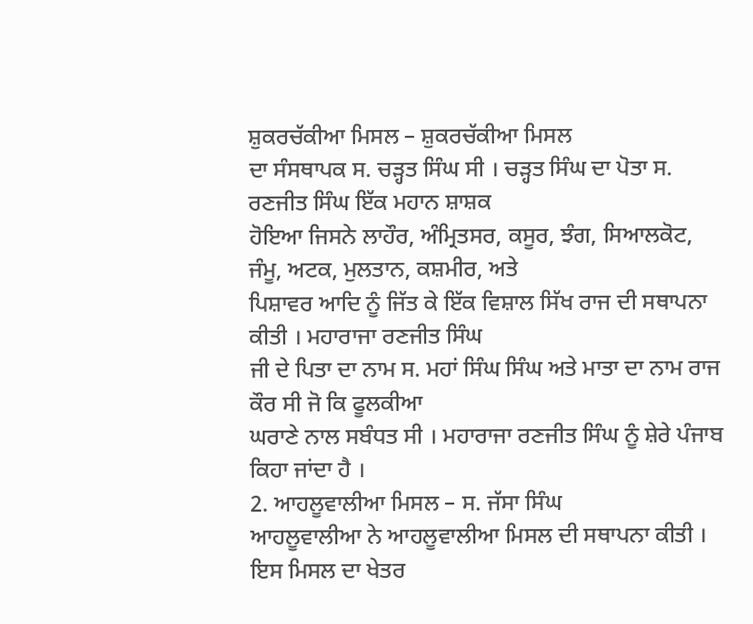ਸ਼ੁਕਰਚੱਕੀਆ ਮਿਸਲ – ਸ਼ੁਕਰਚੱਕੀਆ ਮਿਸਲ
ਦਾ ਸੰਸਥਾਪਕ ਸ. ਚੜ੍ਹਤ ਸਿੰਘ ਸੀ । ਚੜ੍ਹਤ ਸਿੰਘ ਦਾ ਪੋਤਾ ਸ. ਰਣਜੀਤ ਸਿੰਘ ਇੱਕ ਮਹਾਨ ਸ਼ਾਸ਼ਕ
ਹੋਇਆ ਜਿਸਨੇ ਲਾਹੌਰ, ਅੰਮ੍ਰਿਤਸਰ, ਕਸੂਰ, ਝੰਗ, ਸਿਆਲਕੋਟ, ਜੰਮੂ, ਅਟਕ, ਮੁਲਤਾਨ, ਕਸ਼ਮੀਰ, ਅਤੇ
ਪਿਸ਼ਾਵਰ ਆਦਿ ਨੂੰ ਜਿੱਤ ਕੇ ਇੱਕ ਵਿਸ਼ਾਲ ਸਿੱਖ ਰਾਜ ਦੀ ਸਥਾਪਨਾ ਕੀਤੀ । ਮਹਾਰਾਜਾ ਰਣਜੀਤ ਸਿੰਘ
ਜੀ ਦੇ ਪਿਤਾ ਦਾ ਨਾਮ ਸ. ਮਹਾਂ ਸਿੰਘ ਸਿੰਘ ਅਤੇ ਮਾਤਾ ਦਾ ਨਾਮ ਰਾਜ ਕੌਰ ਸੀ ਜੋ ਕਿ ਫੂਲਕੀਆ
ਘਰਾਣੇ ਨਾਲ ਸਬੰਧਤ ਸੀ । ਮਹਾਰਾਜਾ ਰਣਜੀਤ ਸਿੰਘ ਨੂੰ ਸ਼ੇਰੇ ਪੰਜਾਬ ਕਿਹਾ ਜਾਂਦਾ ਹੈ ।
2. ਆਹਲੂਵਾਲੀਆ ਮਿਸਲ – ਸ. ਜੱਸਾ ਸਿੰਘ
ਆਹਲੂਵਾਲੀਆ ਨੇ ਆਹਲੂਵਾਲੀਆ ਮਿਸਲ ਦੀ ਸਥਾਪਨਾ ਕੀਤੀ । ਇਸ ਮਿਸਲ ਦਾ ਖੇਤਰ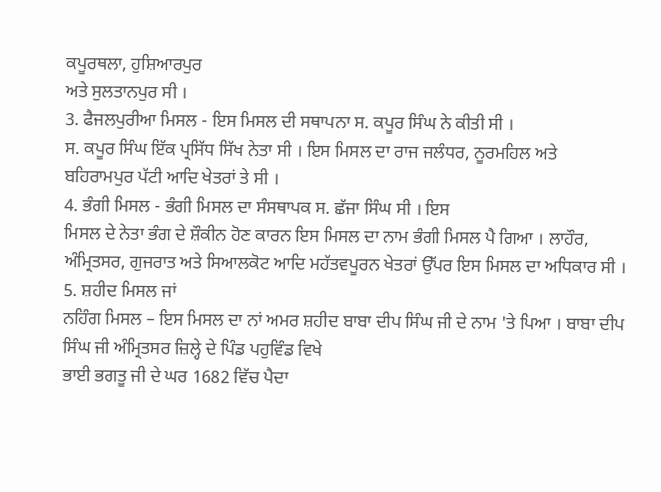ਕਪੂਰਥਲਾ, ਹੁਸ਼ਿਆਰਪੁਰ
ਅਤੇ ਸੁਲਤਾਨਪੁਰ ਸੀ ।
3. ਫੈਜਲਪੁਰੀਆ ਮਿਸਲ - ਇਸ ਮਿਸਲ ਦੀ ਸਥਾਪਨਾ ਸ. ਕਪੂਰ ਸਿੰਘ ਨੇ ਕੀਤੀ ਸੀ ।
ਸ. ਕਪੂਰ ਸਿੰਘ ਇੱਕ ਪ੍ਰਸਿੱਧ ਸਿੱਖ ਨੇਤਾ ਸੀ । ਇਸ ਮਿਸਲ ਦਾ ਰਾਜ ਜਲੰਧਰ, ਨੂਰਮਹਿਲ ਅਤੇ
ਬਹਿਰਾਮਪੁਰ ਪੱਟੀ ਆਦਿ ਖੇਤਰਾਂ ਤੇ ਸੀ ।
4. ਭੰਗੀ ਮਿਸਲ - ਭੰਗੀ ਮਿਸਲ ਦਾ ਸੰਸਥਾਪਕ ਸ. ਛੱਜਾ ਸਿੰਘ ਸੀ । ਇਸ
ਮਿਸਲ ਦੇ ਨੇਤਾ ਭੰਗ ਦੇ ਸ਼ੌਕੀਨ ਹੋਣ ਕਾਰਨ ਇਸ ਮਿਸਲ ਦਾ ਨਾਮ ਭੰਗੀ ਮਿਸਲ ਪੈ ਗਿਆ । ਲਾਹੌਰ,
ਅੰਮ੍ਰਿਤਸਰ, ਗੁਜਰਾਤ ਅਤੇ ਸਿਆਲਕੋਟ ਆਦਿ ਮਹੱਤਵਪੂਰਨ ਖੇਤਰਾਂ ਉੱਪਰ ਇਸ ਮਿਸਲ ਦਾ ਅਧਿਕਾਰ ਸੀ ।
5. ਸ਼ਹੀਦ ਮਿਸਲ ਜਾਂ
ਨਹਿੰਗ ਮਿਸਲ – ਇਸ ਮਿਸਲ ਦਾ ਨਾਂ ਅਮਰ ਸ਼ਹੀਦ ਬਾਬਾ ਦੀਪ ਸਿੰਘ ਜੀ ਦੇ ਨਾਮ 'ਤੇ ਪਿਆ । ਬਾਬਾ ਦੀਪ ਸਿੰਘ ਜੀ ਅੰਮ੍ਰਿਤਸਰ ਜ਼ਿਲ੍ਹੇ ਦੇ ਪਿੰਡ ਪਹੁਵਿੰਡ ਵਿਖੇ
ਭਾਈ ਭਗਤੂ ਜੀ ਦੇ ਘਰ 1682 ਵਿੱਚ ਪੈਦਾ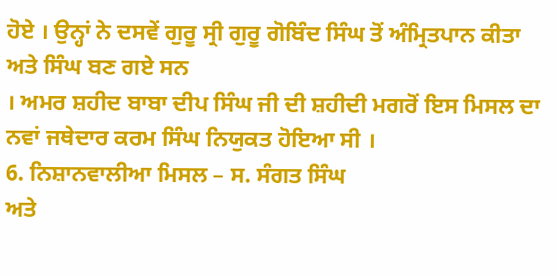ਹੋਏ । ਉਨ੍ਹਾਂ ਨੇ ਦਸਵੇਂ ਗੁਰੂ ਸ੍ਰੀ ਗੁਰੂ ਗੋਬਿੰਦ ਸਿੰਘ ਤੋਂ ਅੰਮ੍ਰਿਤਪਾਨ ਕੀਤਾ ਅਤੇ ਸਿੰਘ ਬਣ ਗਏ ਸਨ
। ਅਮਰ ਸ਼ਹੀਦ ਬਾਬਾ ਦੀਪ ਸਿੰਘ ਜੀ ਦੀ ਸ਼ਹੀਦੀ ਮਗਰੋਂ ਇਸ ਮਿਸਲ ਦਾ ਨਵਾਂ ਜਥੇਦਾਰ ਕਰਮ ਸਿੰਘ ਨਿਯੁਕਤ ਹੋਇਆ ਸੀ ।
6. ਨਿਸ਼ਾਨਵਾਲੀਆ ਮਿਸਲ – ਸ. ਸੰਗਤ ਸਿੰਘ
ਅਤੇ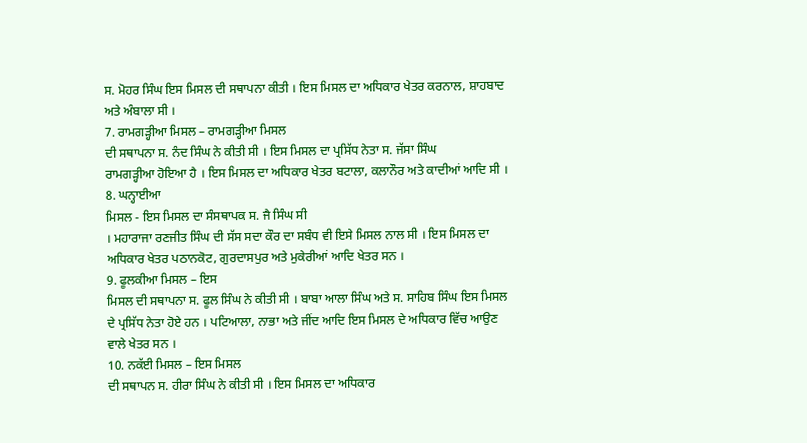ਸ. ਮੋਹਰ ਸਿੰਘ ਇਸ ਮਿਸਲ ਦੀ ਸਥਾਪਨਾ ਕੀਤੀ । ਇਸ ਮਿਸਲ ਦਾ ਅਧਿਕਾਰ ਖੇਤਰ ਕਰਨਾਲ, ਸ਼ਾਹਬਾਦ
ਅਤੇ ਅੰਬਾਲਾ ਸੀ ।
7. ਰਾਮਗੜ੍ਹੀਆ ਮਿਸਲ – ਰਾਮਗੜ੍ਹੀਆ ਮਿਸਲ
ਦੀ ਸਥਾਪਨਾ ਸ. ਨੰਦ ਸਿੰਘ ਨੇ ਕੀਤੀ ਸੀ । ਇਸ ਮਿਸਲ ਦਾ ਪ੍ਰਸਿੱਧ ਨੇਤਾ ਸ. ਜੱਸਾ ਸਿੰਘ
ਰਾਮਗੜ੍ਹੀਆ ਹੋਇਆ ਹੈ । ਇਸ ਮਿਸਲ ਦਾ ਅਧਿਕਾਰ ਖੇਤਰ ਬਟਾਲਾ, ਕਲਾਨੌਰ ਅਤੇ ਕਾਦੀਆਂ ਆਦਿ ਸੀ ।
8. ਘਨ੍ਹਾਈਆ
ਮਿਸਲ - ਇਸ ਮਿਸਲ ਦਾ ਸੰਸਥਾਪਕ ਸ. ਜੈ ਸਿੰਘ ਸੀ
। ਮਹਾਰਾਜਾ ਰਣਜੀਤ ਸਿੰਘ ਦੀ ਸੱਸ ਸਦਾ ਕੌਰ ਦਾ ਸਬੰਧ ਵੀ ਇਸੇ ਮਿਸਲ ਨਾਲ ਸੀ । ਇਸ ਮਿਸਲ ਦਾ
ਅਧਿਕਾਰ ਖੇਤਰ ਪਠਾਨਕੋਟ, ਗੁਰਦਾਸਪੁਰ ਅਤੇ ਮੁਕੇਰੀਆਂ ਆਦਿ ਖੇਤਰ ਸਨ ।
9. ਫੂਲਕੀਆ ਮਿਸਲ – ਇਸ
ਮਿਸਲ ਦੀ ਸਥਾਪਨਾ ਸ. ਫੂਲ ਸਿੰਘ ਨੇ ਕੀਤੀ ਸੀ । ਬਾਬਾ ਆਲਾ ਸਿੰਘ ਅਤੇ ਸ. ਸਾਹਿਬ ਸਿੰਘ ਇਸ ਮਿਸਲ
ਦੇ ਪ੍ਰਸਿੱਧ ਨੇਤਾ ਹੋਏ ਹਨ । ਪਟਿਆਲਾ, ਨਾਭਾ ਅਤੇ ਜੀਂਦ ਆਦਿ ਇਸ ਮਿਸਲ ਦੇ ਅਧਿਕਾਰ ਵਿੱਚ ਆਉਣ
ਵਾਲੇ ਖੇਤਰ ਸਨ ।
10. ਨਕੱਈ ਮਿਸਲ – ਇਸ ਮਿਸਲ
ਦੀ ਸਥਾਪਨ ਸ. ਹੀਰਾ ਸਿੰਘ ਨੇ ਕੀਤੀ ਸੀ । ਇਸ ਮਿਸਲ ਦਾ ਅਧਿਕਾਰ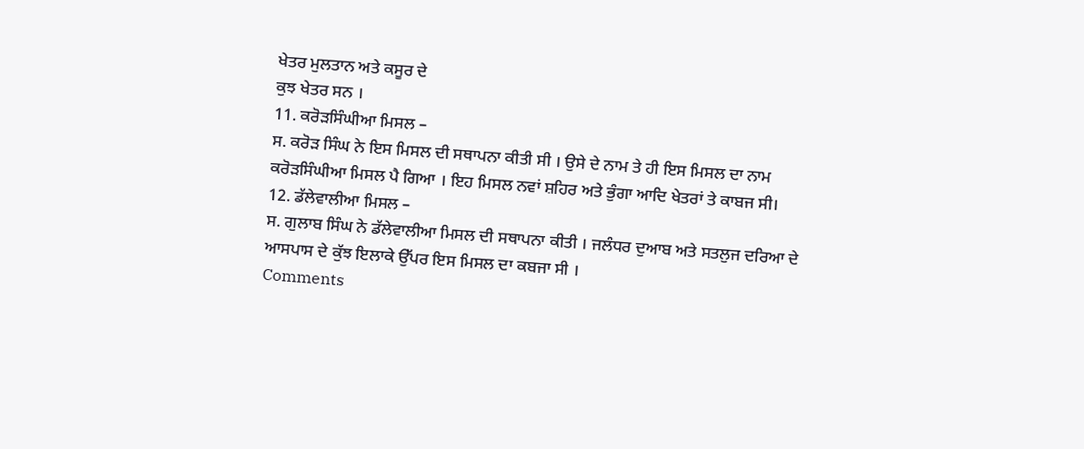ਖੇਤਰ ਮੁਲਤਾਨ ਅਤੇ ਕਸੂਰ ਦੇ
ਕੁਝ ਖੇਤਰ ਸਨ ।
11. ਕਰੋੜਸਿੰਘੀਆ ਮਿਸਲ –
ਸ. ਕਰੋੜ ਸਿੰਘ ਨੇ ਇਸ ਮਿਸਲ ਦੀ ਸਥਾਪਨਾ ਕੀਤੀ ਸੀ । ਉਸੇ ਦੇ ਨਾਮ ਤੇ ਹੀ ਇਸ ਮਿਸਲ ਦਾ ਨਾਮ
ਕਰੋੜਸਿੰਘੀਆ ਮਿਸਲ ਪੈ ਗਿਆ । ਇਹ ਮਿਸਲ ਨਵਾਂ ਸ਼ਹਿਰ ਅਤੇ ਭੁੰਗਾ ਆਦਿ ਖੇਤਰਾਂ ਤੇ ਕਾਬਜ ਸੀ।
12. ਡੱਲੇਵਾਲੀਆ ਮਿਸਲ –
ਸ. ਗੁਲਾਬ ਸਿੰਘ ਨੇ ਡੱਲੇਵਾਲੀਆ ਮਿਸਲ ਦੀ ਸਥਾਪਨਾ ਕੀਤੀ । ਜਲੰਧਰ ਦੁਆਬ ਅਤੇ ਸਤਲੁਜ ਦਰਿਆ ਦੇ
ਆਸਪਾਸ ਦੇ ਕੁੱਝ ਇਲਾਕੇ ਉੱਪਰ ਇਸ ਮਿਸਲ ਦਾ ਕਬਜਾ ਸੀ ।
Comments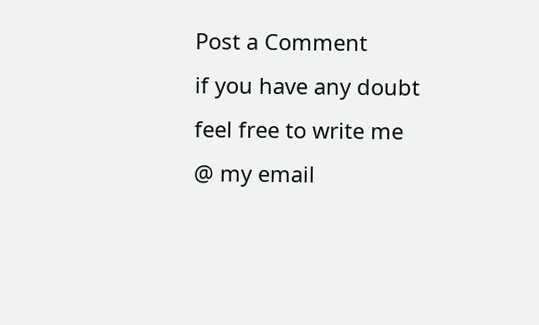Post a Comment
if you have any doubt feel free to write me @ my email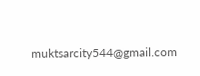muktsarcity544@gmail.com